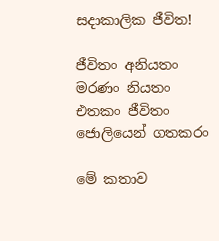සදාකාලික ජීවිත!

ජීවිතං අනියතං
මරණං නියතං
එතකං ජීවිතං
ජොලියෙන් ගතකරං

මේ කතාව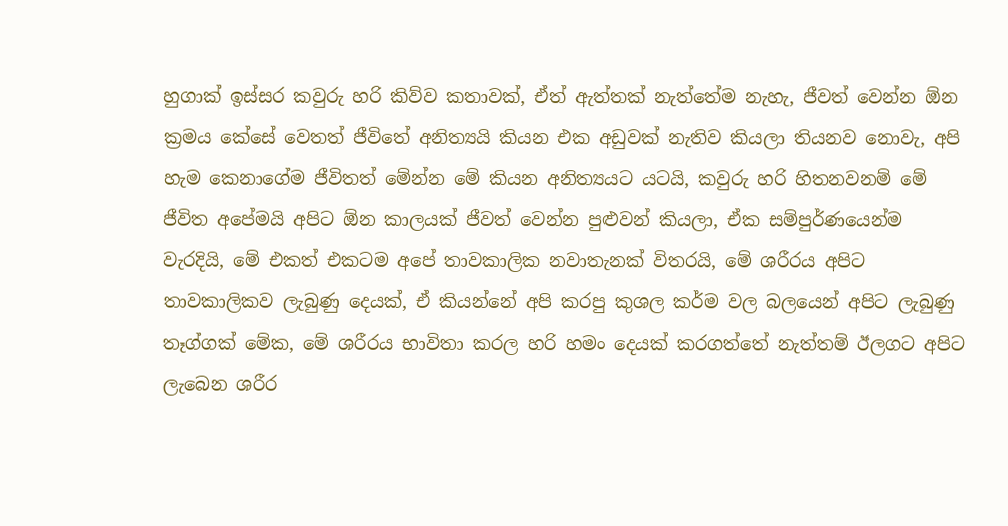හුගාක් ඉස්සර කවුරු හරි කිව්ව කතාවක්, ඒත් ඇත්තක් නැත්තේම නැහැ, ජීවත් වෙන්න ඕන ක්‍රමය කේසේ වෙතත් ජීවිතේ අනිත්‍යයි කියන එක අඩුවක් නැතිව කියලා තියනව නොවැ, අපි හැම කෙනාගේම ජීවිතත් මේන්න මේ කියන අනිත්‍යයට යටයි, කවුරු හරි හිතනවනම් ‍මේ ජීවිත අපේමයි අපිට ඕන කාලයක් ජීවත් වෙන්න පුළුවන් කියලා, ඒක සම්පුර්ණයෙන්ම වැරදියි, මේ එකත් එකටම අපේ තාවකාලික නවාතැනක් විතරයි, මේ ශරීරය අපිට තාවකාලිකව ලැබුණු දෙයක්, ඒ කියන්නේ අපි කරපු කුශල කර්ම වල බලයෙන් අපිට ලැබුණු තෑග්ගක් මේක, මේ ශරීරය භාවිතා කරල හරි හමං දෙයක් කරගත්තේ නැත්තම් ඊලගට අපිට ලැබෙන ශරීර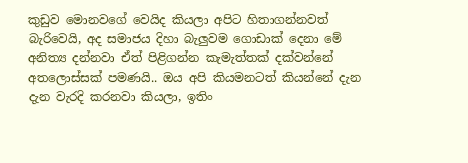කුඩුව මොනවගේ වෙයිද කියලා අපිට හිතාගන්නවත් බැරිවෙයි, අද සමාජය දිහා බැලුවම ගොඩාක් දෙනා මේ අනිත්‍ය දන්නවා ඒත් පිළිගන්න කැමැත්තක් දක්වන්නේ අතලොස්සක් පමණයි.. ඔය අපි කියමනටත් කියන්නේ දැන දැන වැරදි කරනවා කියලා, ඉතිං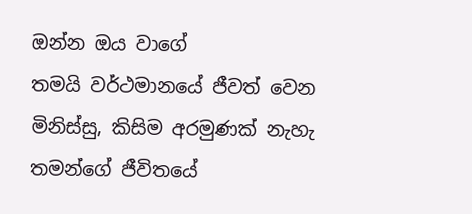ඔන්න ඔය වාගේ තමයි ‍වර්ථමානයේ ජීවත් වෙන මිනිස්සු, කිසිම අරමුණක් නැහැ තමන්ගේ ජීවිතයේ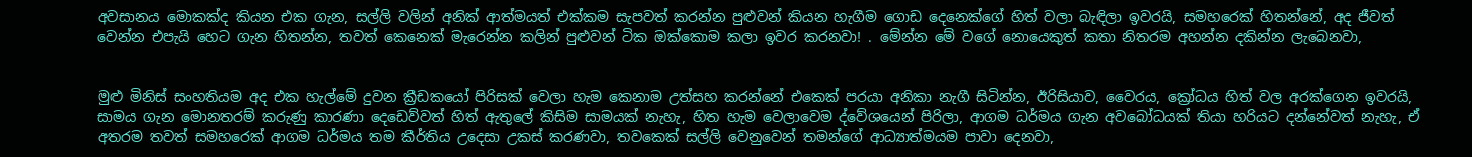අවසානය මොකක්ද කියන එක ගැන, සල්ලි වලින් අනික් ආත්මයත් එක්කම සැපවත් කරන්න පුළුවන් කියන හැගීම ගොඩ දෙනෙක්ගේ හිත් වලා බැඳිලා ඉවරයි, සමහරෙක් හිතන්නේ, අද ජීවත් වෙන්න එපැයි හෙට ගැන හිතන්න, තවත් කෙනෙක් මැරෙන්න කලින් පුළුවන් ටික ඔක්කොම කලා ඉවර කරනවා! . මේන්න මේ ව‍ගේ නොයෙකුත් කතා නිතරම අහන්න දකින්න ලැබෙනවා,


මුළු මිනිස් සංහතියම අද එක හැල්මේ දුවන ක්‍රීඩකයෝ පිරිසක් වෙලා හැම කෙනාම උත්සහ කරන්නේ එකෙක් පරයා අනිකා නැගී සිටින්න, ඊරිසියාව, වෛරය, ක්‍රෝධය හිත් වල අරක්ගෙන ඉවරයි, සාමය ගැන මොනතරම් කරුණු කාරණා දෙඩෙව්වත් හිත් ඇතුලේ කිසිම සාමයක් නැහැ, හිත හැම වෙලාවෙම ද්වේශයෙන් පිරිලා, ආගම ධර්මය ගැන අවබෝධයක් තියා හරියට දන්නේවත් නැහැ, ඒ අතරම තවත් සමහරෙක් ආගම ධර්මය තම කීර්තිය උදෙසා උකස් කරණවා, තවකෙක් සල්ලි වෙනුවෙන් තමන්ගේ ආධ්‍යාත්මයම පාවා දෙනවා,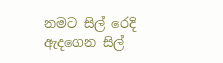නමට සිල් රෙදි ඇදගෙන සිල්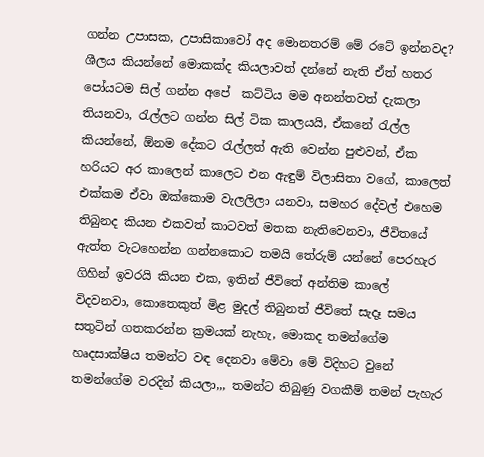ගන්න උපාසක, උපාසිකාවෝ අද මොනතරම් මේ රටේ ඉන්නවද? ශීලය කියන්නේ මොකක්ද කියලාවත් දන්නේ නැති ඒත් හතර පෝයටම සිල් ගන්න අපේ  කට්ටිය මම අනන්තවත් දැකලා තියනවා, රැල්ලට ගන්න සිල් ටික කාලයයි, ඒකනේ රැල්ල කියන්නේ, ඕනම දේකට රැල්ලත් ඇති වෙන්න පුළුවන්, ඒක හරියට අර කාලෙන් කාලෙට එන ඇඳුම් විලාසිතා වගේ, කාලෙත් එක්කම ඒවා ඔක්කොම වැලලිලා යනවා, සමහර දේවල් එහෙම තිබුනද කියන එකවත් කාටවත් මතක නැතිවෙනවා, ජීවිතයේ ඇත්ත වැටහෙන්න ගන්නකොට තමයි තේරුම් යන්නේ පෙරහැර ගිහින් ඉවරයි කියන එක, ඉතින් ජීවිතේ අන්තිම කාලේ විදවනවා, කොතෙකුත් මිළ මුදල් තිබුනත් ජීවිතේ සැදෑ සමය සතුටින් ගතකරන්න ක්‍රමයක් නැහැ, මොකද තමන්ගේම හෘදසාක්ෂිය තමන්ට වඳ දෙනවා මේවා මේ විදිහට වුනේ තමන්ගේම වරදින් කියලා,,, තමන්ට තිබුණු වගකීම් තමන් පැහැර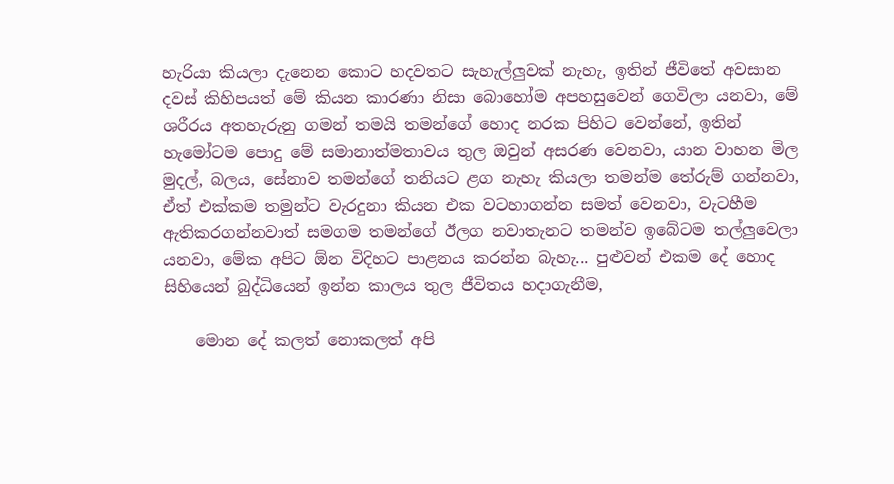හැරියා කියලා දැනෙන කොට හදවතට සැහැල්ලුවක් නැහැ, ඉතින් ජීවිතේ අවසාන දවස් කිහිපයත් මේ කියන කාරණා නිසා බොහෝම අපහසුවෙන් ගෙවිලා යනවා, මේ ශරීරය අතහැරුනු ගමන් තමයි තමන්ගේ හොද නරක පිහිට වෙන්නේ, ඉතින් හැමෝටම පොදු මේ සමානාත්මතාවය තුල ඔවුන් අසරණ වෙනවා, යාන වාහන මිල මුදල්, බලය, සේනාව තමන්ගේ තනියට ළග නැහැ කියලා තමන්ම තේරුම් ගන්නවා, ඒත් එක්කම තමුන්ට වැරදුනා කියන එක වටහාගන්න සමත් වෙනවා, වැටහීම ඇතිකරගන්නවාත් සමගම තමන්ගේ ඊලග නවාතැනට තමන්ව ඉබේටම තල්ලුවෙලා යනවා, මේක අපිට ඕන විදිහට පාළනය කරන්න බැහැ... පුළුවන් එකම දේ හොද සිහියෙන් බුද්ධියෙන් ඉන්න කාලය තුල ජීවිතය හදාගැනීම,

    මොන දේ කලත් නොකලත් අපි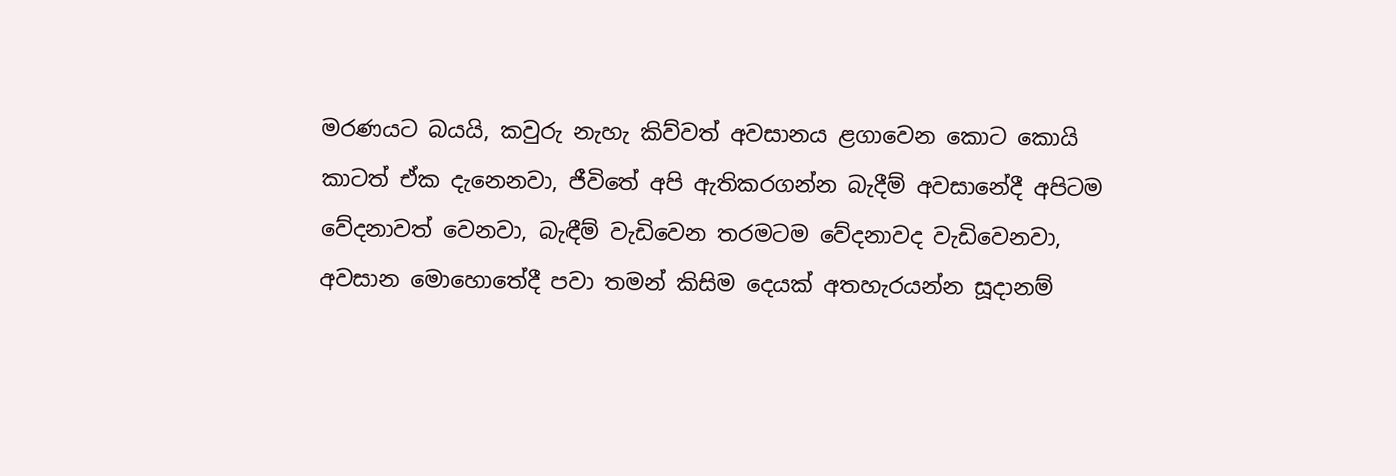මරණයට බයයි, කවුරු නැහැ කිව්වත් අවසානය ළගාවෙන කොට කොයි කාටත් ඒක දැනෙනවා, ජීවිතේ අපි ඇතිකරගන්න බැදීම් අවසානේදී අපිටම වේදනාවත් වෙනවා, බැඳීම් වැඩිවෙන තරමටම වේදනාවද වැඩිවෙනවා, අවසාන මොහොතේදී පවා තමන් කිසිම දෙයක් අතහැරයන්න සූදානම්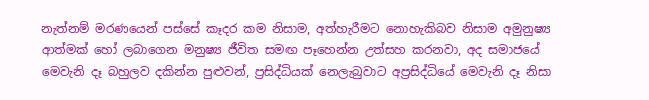නැත්නම් මරණයෙන් පස්සේ කෑදර කම නිසාම, අත්හැරීමට නොහැකිබව නිසාම අමුනුෂ්‍ය ආත්මක් හෝ ලබාගෙන මනුෂ්‍ය ජීවිත සමඟ පෑහෙන්න උත්සහ කරනවා, අද සමාජයේ මෙවැනි දෑ බහුලව දකින්න පුළුවන්, ප්‍රසිද්ධියක් නෙලැබුවාට අප්‍රසිද්ධියේ මෙවැනි දෑ නිසා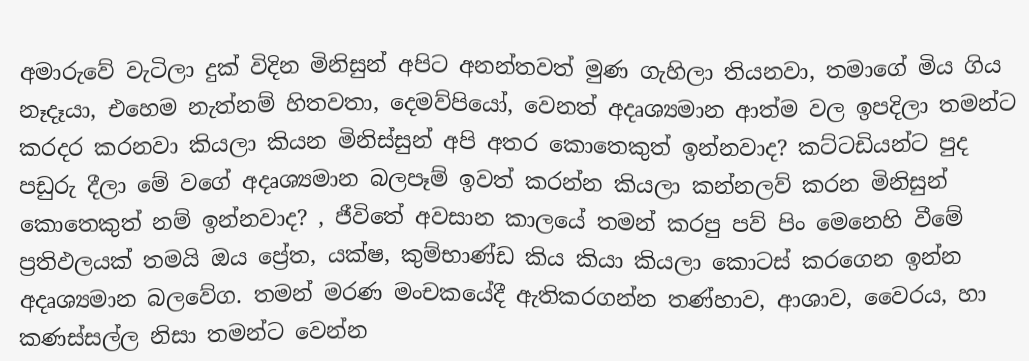අමාරුවේ වැටිලා දුක් විදින මිනිසුන් අපිට අනන්තවත් මුණ ගැහිලා තියනවා, තමාගේ මිය ගිය නෑදෑයා, එහෙම නැත්නම් හිතවතා, දෙමව්පියෝ, වෙනත් අදෘශ්‍යමාන ආත්ම වල ඉපදිලා තමන්ට කරදර කරනවා කියලා කියන මිනිස්සුන් අපි අතර කොතෙකුත් ඉන්නවාද? කට්ටඩියන්ට පුද පඩුරු දීලා මේ වගේ අදෘශ්‍යමාන බලපෑම් ඉවත් කරන්න කියලා කන්නලව් කරන මිනිසුන් කොතෙකුත් නම් ඉන්නවාද? , ජීවිතේ අවසාන කාලයේ තමන් කරපු පව් පිං මෙනෙහි වීමේ ප්‍රතිඵලයක් තමයි ඔය ප්‍රේත, යක්ෂ, කුම්භාණ්ඩ කිය කියා කියලා කොටස් කරගෙන ඉන්න අදෘශ්‍යමාන බලවේග. තමන් මරණ මංචකයේදී ඇතිකරගන්න තණ්හාව, ආශාව, වෛරය, හා කණස්සල්ල නිසා තමන්ට වෙන්න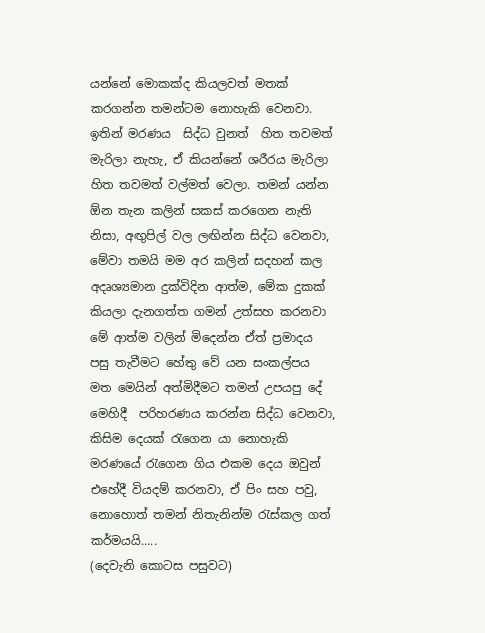යන්නේ මොකක්ද කියලවත් මතක් කරගන්න තමන්ටම නොහැකි වෙනවා. ඉතින් මරණය  සිද්ධ වුනත්  හිත තවමත් මැරිලා නැහැ, ඒ කියන්නේ ශරීරය මැරිලා හිත තවමත් වල්මත් වෙලා. තමන් යන්න ඕන තැන කලින් සකස් කරගෙන නැති නිසා, අඟුපිල් වල ලඟින්න සිද්ධ වෙනවා, මේවා තමයි මම අර කලින් සදහන් කල අදෘශ්‍යමාන දුක්විදින ආත්ම, මේක දුකක් කියලා දැනගත්ත ගමන් උත්සහ කරනවා මේ ආත්ම වලින් මිදෙන්න ඒත් ප්‍රමාදය පසු තැවීමට හේතු වේ යන සංකල්පය මත මෙයින් අත්මිදීමට තමන් උපයපු දේ මෙහිදී  පරිහරණය කරන්න සිද්ධ වෙනවා, කිසිම දෙයක් රැගෙන යා නොහැකි මරණයේ රැගෙන ගිය එකම දෙය ඔවුන් එහේදී වියදම් කරනවා, ඒ පිං සහ පවු, නොහොත් තමන් නිතැනින්ම රැස්කල ගත් කර්මයයි.....
(දෙවැනි කොටස පසුවට)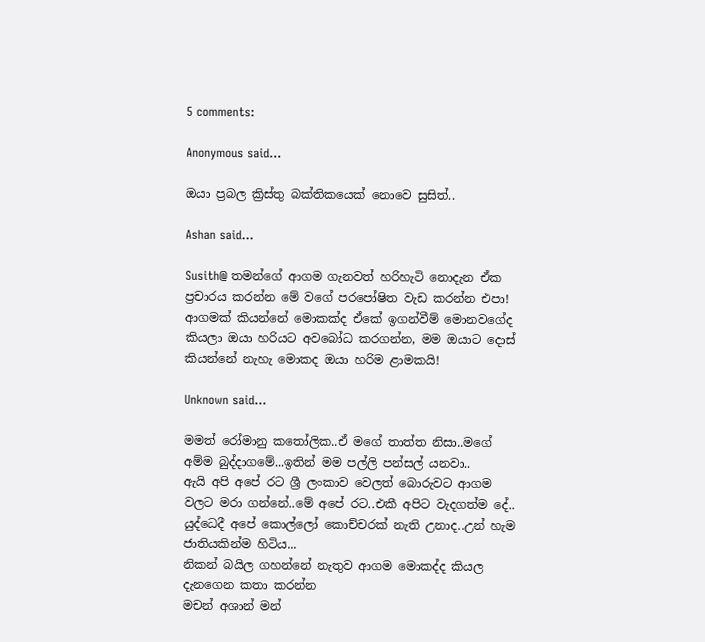5 comments:

Anonymous said...

ඔයා ප්‍රබල ක්‍රිස්තු බක්තිකයෙක් නොවෙ සුසිත්..

Ashan said...

Susith@ තමන්ගේ ආගම ගැනවත් හරිහැටි නොදැන ඒක ප්‍රචාරය කරන්න මේ වගේ පරපෝෂිත වැඩ කරන්න එපා! ආගමක් කියන්නේ මොකක්ද ඒකේ ඉගන්වීම් මොනව‍ගේද කියලා ඔයා හරියට අවබෝධ කරගන්න, මම ඔයාට දොස් කියන්නේ නැහැ මොකද ඔයා හරිම ළාමකයි!

Unknown said...

මමත් රෝමානු කතෝලික..ඒ මගේ තාත්ත නිසා..මගේ අම්ම බුද්දාගමේ...ඉතින් මම පල්ලි පන්සල් යනවා..
ඇයි අපි අපේ රට ශ්‍රී ලංකාව වෙලත් බොරුවට ආගම වලට මරා ගන්නේ..මේ අපේ රට..එකී අපිට වැදගත්ම දේ..
යුද්ධෙදී අපේ කොල්ලෝ කොච්චරක් නැති උනාද..උන් හැම ජාතියකින්ම හිටිය...
නිකන් බයිල ගහන්නේ නැතුව ආගම මොකද්ද කියල දැනගෙන කතා කරන්න
මචන් අශාන් මන්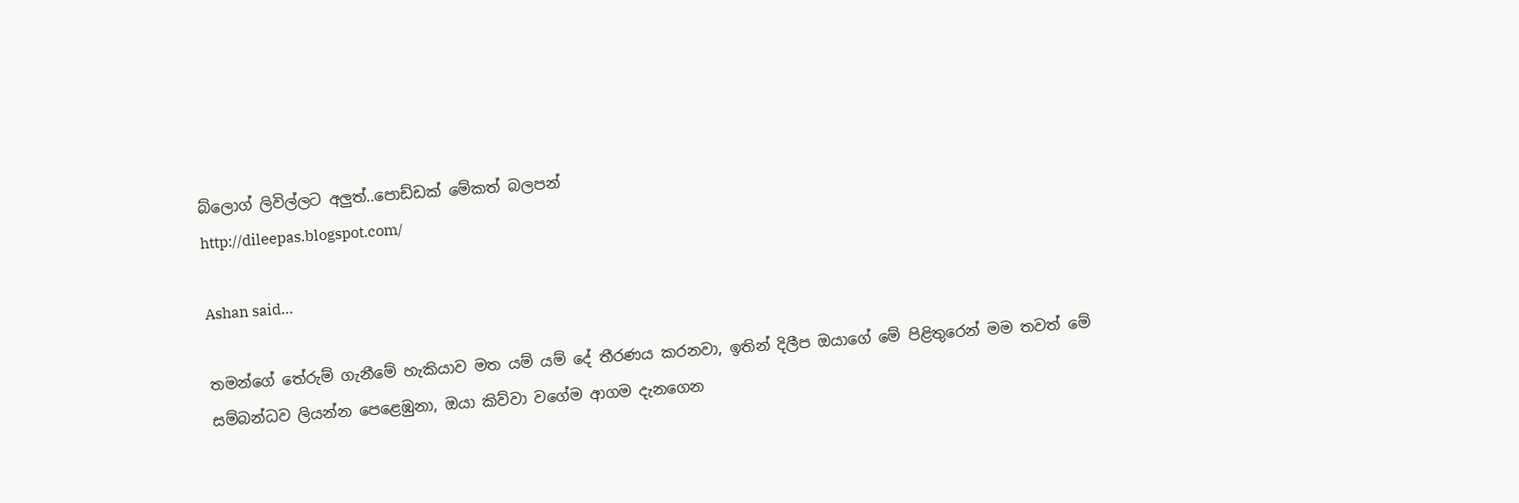බ්ලොග් ලිවිල්ලට අලුත්..පොඩ්ඩක් මේකත් බලපන්
http://dileepas.blogspot.com/

Ashan said...

තමන්ගේ තේරුම් ගැනී‍මේ හැකියාව මත යම් යම් දේ තීරණය කරනවා, ඉතින් දිලීප ඔයාගේ මේ පිළිතුරෙන් මම තවත් මේ සම්බන්ධව ලියන්න පෙළෙඹුනා, ඔයා කිව්වා වගේම ආගම දැනගෙන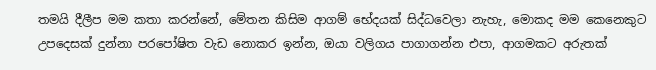තමයි දීලීප මම කතා කරන්නේ, මේතන කිසිම ආගම් භේදයක් සිද්ධවෙලා නැහැ, මොකද මම කෙනෙකුට උපදෙසක් දුන්නා පරපෝෂිත වැඩ නොකර ඉන්න, ඔයා වලිගය පාගාගන්න එපා, ආගමකට අරුතක්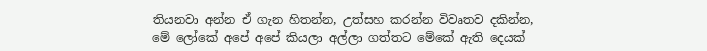තියනවා අන්න ඒ ගැන හිතන්න, උත්සහ කරන්න විවෘතව දකින්න, මේ ලෝකේ අපේ අපේ කියලා අල්ලා ගත්තට මේකේ ඇති දෙයක්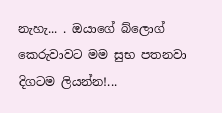නැහැ... . ඔයාගේ බ්ලොග් කෙරුවාවට මම සුභ පතනවා දිගටම ලියන්න!...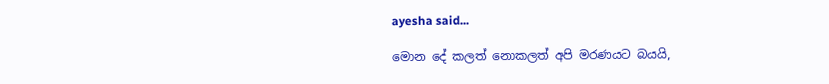ayesha said...

මොන දේ කලත් නොකලත් අපි මරණයට බයයි,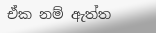ඒක නම් ඇත්ත